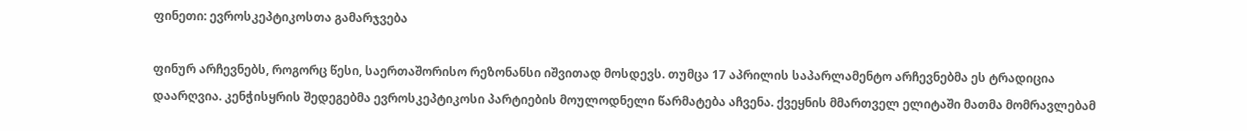ფინეთი: ევროსკეპტიკოსთა გამარჯვება

ფინურ არჩევნებს, როგორც წესი, საერთაშორისო რეზონანსი იშვითად მოსდევს. თუმცა 17 აპრილის საპარლამენტო არჩევნებმა ეს ტრადიცია დაარღვია. კენჭისყრის შედეგებმა ევროსკეპტიკოსი პარტიების მოულოდნელი წარმატება აჩვენა. ქვეყნის მმართველ ელიტაში მათმა მომრავლებამ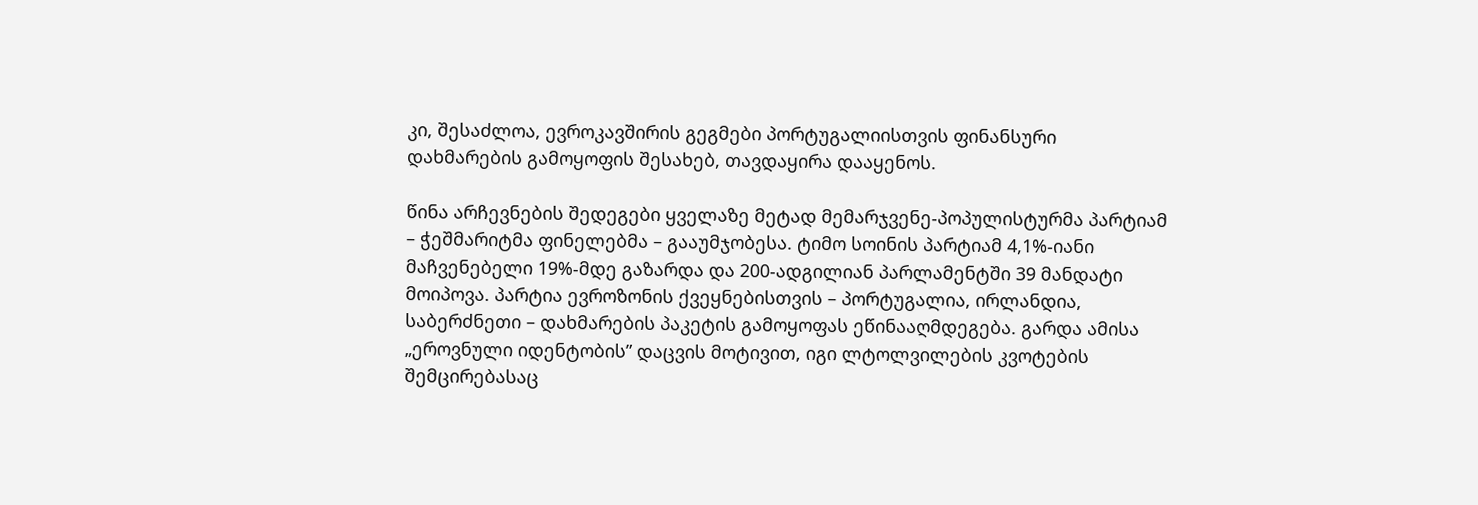კი, შესაძლოა, ევროკავშირის გეგმები პორტუგალიისთვის ფინანსური დახმარების გამოყოფის შესახებ, თავდაყირა დააყენოს.

წინა არჩევნების შედეგები ყველაზე მეტად მემარჯვენე-პოპულისტურმა პარტიამ – ჭეშმარიტმა ფინელებმა – გააუმჯობესა. ტიმო სოინის პარტიამ 4,1%-იანი მაჩვენებელი 19%-მდე გაზარდა და 200-ადგილიან პარლამენტში 39 მანდატი მოიპოვა. პარტია ევროზონის ქვეყნებისთვის – პორტუგალია, ირლანდია, საბერძნეთი – დახმარების პაკეტის გამოყოფას ეწინააღმდეგება. გარდა ამისა „ეროვნული იდენტობის” დაცვის მოტივით, იგი ლტოლვილების კვოტების შემცირებასაც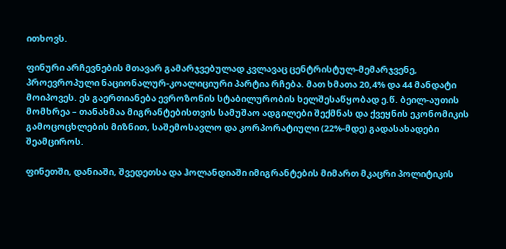ითხოვს.

ფინური არჩევნების მთავარ გამარჯვებულად კვლავაც ცენტრისტულ-მემარჯვენე, პროევროპული ნაციონალურ-კოალიციური პარტია რჩება. მათ ხმათა 20,4% და 44 მანდატი მოიპოვეს. ეს გაერთიანება ევროზონის სტაბილურობის ხელშესაწყობად ე.წ. ბეილ-აუთის მომხრეა – თანახმაა მიგრანტებისთვის სამუშაო ადგილები შექმნას და ქვეყნის ეკონომიკის გამოცოცხლების მიზნით, საშემოსავლო და კორპორატიული (22%-მდე) გადასახადები შეამციროს.

ფინეთში, დანიაში, შვედეთსა და ჰოლანდიაში იმიგრანტების მიმართ მკაცრი პოლიტიკის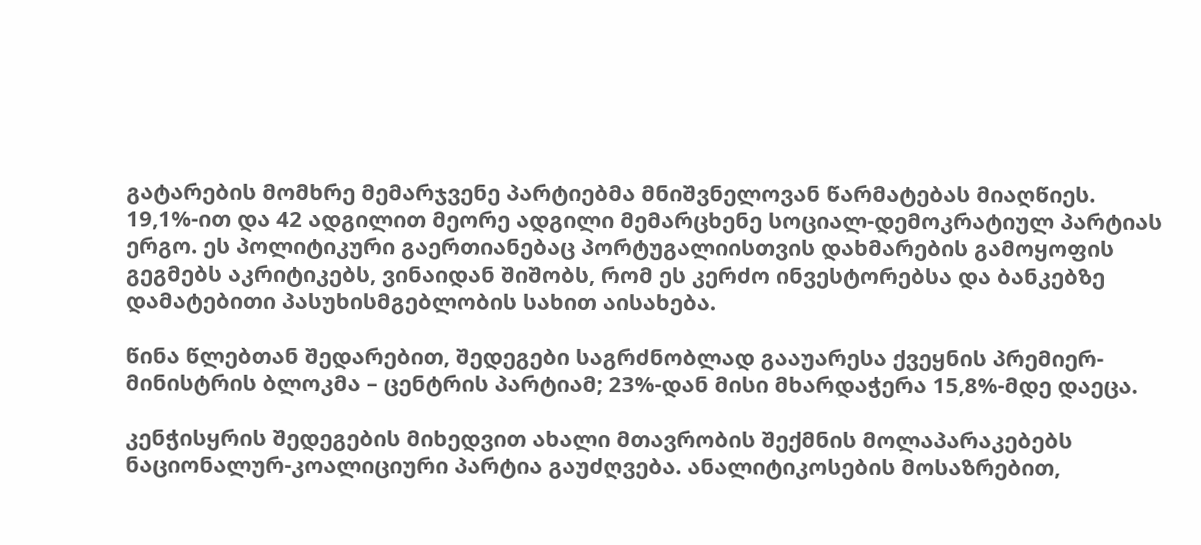გატარების მომხრე მემარჯვენე პარტიებმა მნიშვნელოვან წარმატებას მიაღწიეს.
19,1%-ით და 42 ადგილით მეორე ადგილი მემარცხენე სოციალ-დემოკრატიულ პარტიას ერგო. ეს პოლიტიკური გაერთიანებაც პორტუგალიისთვის დახმარების გამოყოფის გეგმებს აკრიტიკებს, ვინაიდან შიშობს, რომ ეს კერძო ინვესტორებსა და ბანკებზე დამატებითი პასუხისმგებლობის სახით აისახება.

წინა წლებთან შედარებით, შედეგები საგრძნობლად გააუარესა ქვეყნის პრემიერ-მინისტრის ბლოკმა – ცენტრის პარტიამ; 23%-დან მისი მხარდაჭერა 15,8%-მდე დაეცა.

კენჭისყრის შედეგების მიხედვით ახალი მთავრობის შექმნის მოლაპარაკებებს ნაციონალურ-კოალიციური პარტია გაუძღვება. ანალიტიკოსების მოსაზრებით,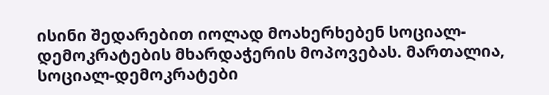ისინი შედარებით იოლად მოახერხებენ სოციალ-დემოკრატების მხარდაჭერის მოპოვებას. მართალია, სოციალ-დემოკრატები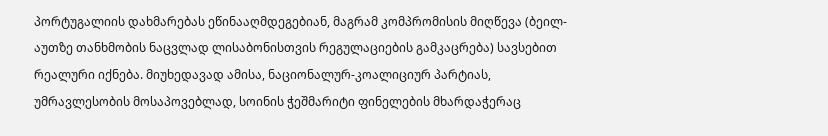პორტუგალიის დახმარებას ეწინააღმდეგებიან, მაგრამ კომპრომისის მიღწევა (ბეილ-აუთზე თანხმობის ნაცვლად ლისაბონისთვის რეგულაციების გამკაცრება) სავსებით რეალური იქნება. მიუხედავად ამისა, ნაციონალურ-კოალიციურ პარტიას, უმრავლესობის მოსაპოვებლად, სოინის ჭეშმარიტი ფინელების მხარდაჭერაც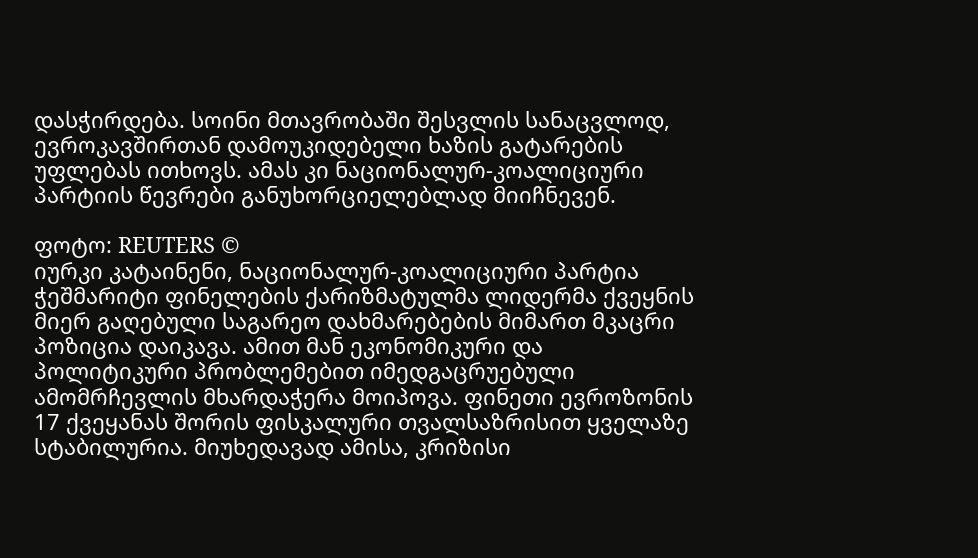დასჭირდება. სოინი მთავრობაში შესვლის სანაცვლოდ, ევროკავშირთან დამოუკიდებელი ხაზის გატარების უფლებას ითხოვს. ამას კი ნაციონალურ-კოალიციური პარტიის წევრები განუხორციელებლად მიიჩნევენ.

ფოტო: REUTERS ©
იურკი კატაინენი, ნაციონალურ-კოალიციური პარტია
ჭეშმარიტი ფინელების ქარიზმატულმა ლიდერმა ქვეყნის მიერ გაღებული საგარეო დახმარებების მიმართ მკაცრი პოზიცია დაიკავა. ამით მან ეკონომიკური და პოლიტიკური პრობლემებით იმედგაცრუებული ამომრჩევლის მხარდაჭერა მოიპოვა. ფინეთი ევროზონის 17 ქვეყანას შორის ფისკალური თვალსაზრისით ყველაზე სტაბილურია. მიუხედავად ამისა, კრიზისი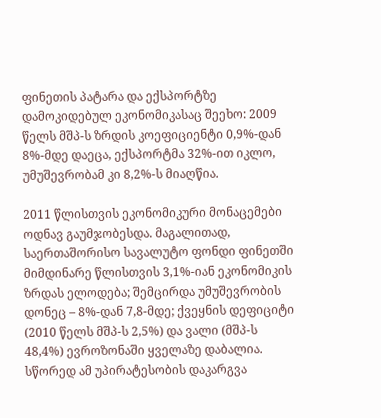ფინეთის პატარა და ექსპორტზე დამოკიდებულ ეკონომიკასაც შეეხო: 2009 წელს მშპ-ს ზრდის კოეფიციენტი 0,9%-დან 8%-მდე დაეცა, ექსპორტმა 32%-ით იკლო, უმუშევრობამ კი 8,2%-ს მიაღწია.

2011 წლისთვის ეკონომიკური მონაცემები ოდნავ გაუმჯობესდა. მაგალითად, საერთაშორისო სავალუტო ფონდი ფინეთში მიმდინარე წლისთვის 3,1%-იან ეკონომიკის ზრდას ელოდება; შემცირდა უმუშევრობის დონეც – 8%-დან 7,8-მდე; ქვეყნის დეფიციტი (2010 წელს მშპ-ს 2,5%) და ვალი (მშპ-ს 48,4%) ევროზონაში ყველაზე დაბალია.  სწორედ ამ უპირატესობის დაკარგვა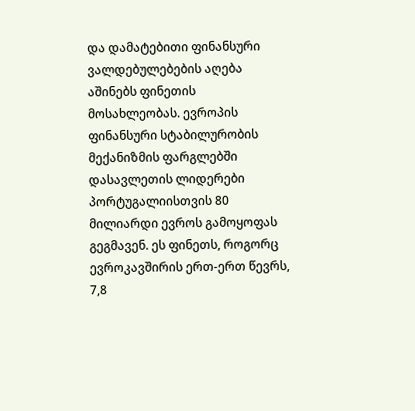და დამატებითი ფინანსური ვალდებულებების აღება აშინებს ფინეთის მოსახლეობას. ევროპის ფინანსური სტაბილურობის მექანიზმის ფარგლებში დასავლეთის ლიდერები პორტუგალიისთვის 80 მილიარდი ევროს გამოყოფას გეგმავენ. ეს ფინეთს, როგორც ევროკავშირის ერთ-ერთ წევრს, 7,8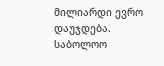მილიარდი ევრო დაუჯდება. საბოლოო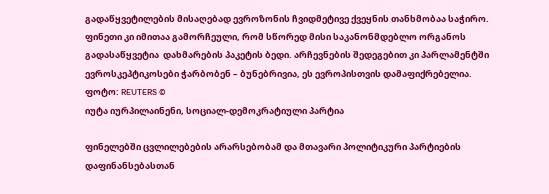გადაწყვეტილების მისაღებად ევროზონის ჩვიდმეტივე ქვეყნის თანხმობაა საჭირო. ფინეთი კი იმითაა გამორჩეული, რომ სწორედ მისი საკანონმდებლო ორგანოს გადასაწყვეტია  დახმარების პაკეტის ბედი. არჩევნების შედეგებით კი პარლამენტში ევროსკეპტიკოსები ჭარბობენ – ბუნებრივია, ეს ევროპისთვის დამაფიქრებელია.
ფოტო: REUTERS ©
იუტა იურპილაინენი, სოციალ-დემოკრატიული პარტია

ფინელებში ცვლილებების არარსებობამ და მთავარი პოლიტიკური პარტიების დაფინანსებასთან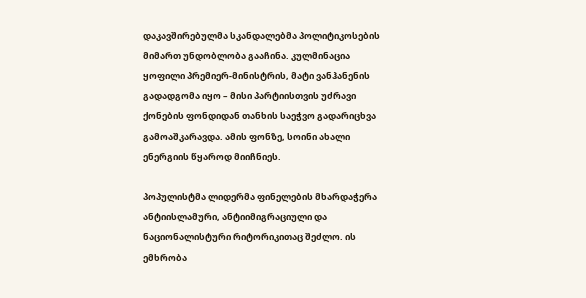დაკავშირებულმა სკანდალებმა პოლიტიკოსების მიმართ უნდობლობა გააჩინა. კულმინაცია ყოფილი პრემიერ-მინისტრის, მატი ვანჰანენის გადადგომა იყო – მისი პარტიისთვის უძრავი ქონების ფონდიდან თანხის საეჭვო გადარიცხვა გამოაშკარავდა. ამის ფონზე, სოინი ახალი ენერგიის წყაროდ მიიჩნიეს.

პოპულისტმა ლიდერმა ფინელების მხარდაჭერა ანტიისლამური, ანტიიმიგრაციული და ნაციონალისტური რიტორიკითაც შეძლო. ის ემხრობა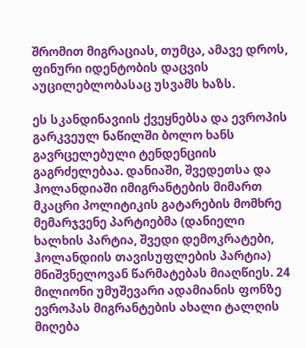შრომით მიგრაციას, თუმცა, ამავე დროს, ფინური იდენტობის დაცვის აუცილებლობასაც უსვამს ხაზს.

ეს სკანდინავიის ქვეყნებსა და ევროპის გარკვეულ ნაწილში ბოლო ხანს გავრცელებული ტენდენციის გაგრძელებაა. დანიაში, შვედეთსა და ჰოლანდიაში იმიგრანტების მიმართ მკაცრი პოლიტიკის გატარების მომხრე მემარჯვენე პარტიებმა (დანიელი ხალხის პარტია, შვედი დემოკრატები, ჰოლანდიის თავისუფლების პარტია) მნიშვნელოვან წარმატებას მიაღწიეს. 24 მილიონი უმუშევარი ადამიანის ფონზე ევროპას მიგრანტების ახალი ტალღის მიღება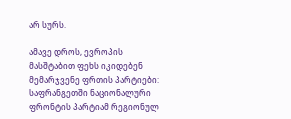არ სურს.

ამავე დროს, ევროპის მასშტაბით ფეხს იკიდებენ მემარჯვენე ფრთის პარტიები: საფრანგეთში ნაციონალური ფრონტის პარტიამ რეგიონულ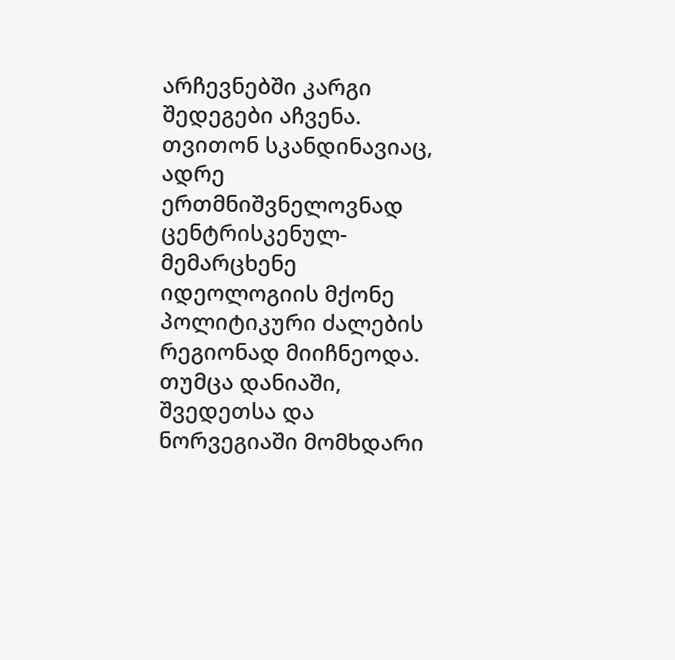არჩევნებში კარგი შედეგები აჩვენა. თვითონ სკანდინავიაც, ადრე ერთმნიშვნელოვნად ცენტრისკენულ-მემარცხენე იდეოლოგიის მქონე პოლიტიკური ძალების რეგიონად მიიჩნეოდა. თუმცა დანიაში, შვედეთსა და ნორვეგიაში მომხდარი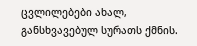ცვლილებები ახალ, განსხვავებულ სურათს ქმნის.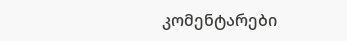კომენტარები